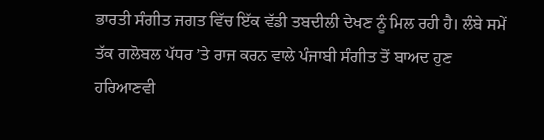ਭਾਰਤੀ ਸੰਗੀਤ ਜਗਤ ਵਿੱਚ ਇੱਕ ਵੱਡੀ ਤਬਦੀਲੀ ਦੇਖਣ ਨੂੰ ਮਿਲ ਰਹੀ ਹੈ। ਲੰਬੇ ਸਮੇਂ ਤੱਕ ਗਲੋਬਲ ਪੱਧਰ ’ਤੇ ਰਾਜ ਕਰਨ ਵਾਲੇ ਪੰਜਾਬੀ ਸੰਗੀਤ ਤੋਂ ਬਾਅਦ ਹੁਣ ਹਰਿਆਣਵੀ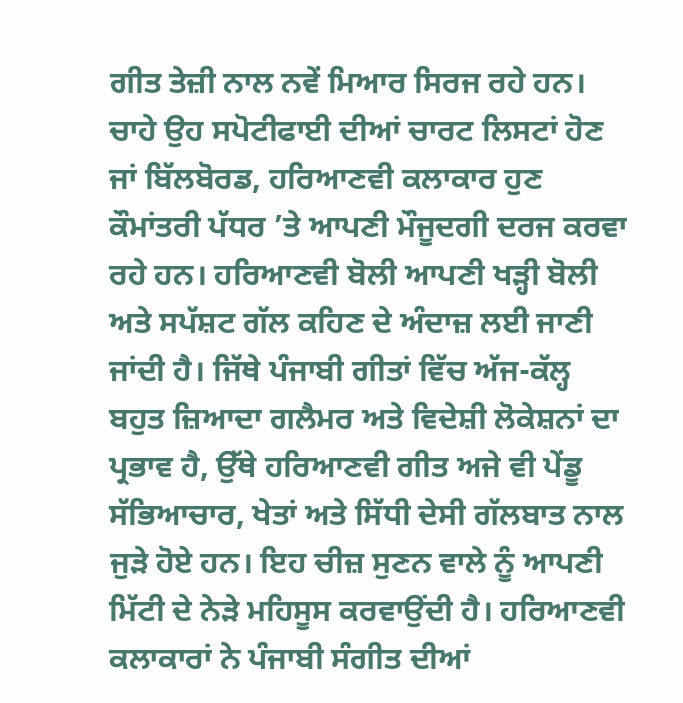ਗੀਤ ਤੇਜ਼ੀ ਨਾਲ ਨਵੇਂ ਮਿਆਰ ਸਿਰਜ ਰਹੇ ਹਨ। ਚਾਹੇ ਉਹ ਸਪੋਟੀਫਾਈ ਦੀਆਂ ਚਾਰਟ ਲਿਸਟਾਂ ਹੋਣ ਜਾਂ ਬਿੱਲਬੋਰਡ, ਹਰਿਆਣਵੀ ਕਲਾਕਾਰ ਹੁਣ ਕੌਮਾਂਤਰੀ ਪੱਧਰ ’ਤੇ ਆਪਣੀ ਮੌਜੂਦਗੀ ਦਰਜ ਕਰਵਾ ਰਹੇ ਹਨ। ਹਰਿਆਣਵੀ ਬੋਲੀ ਆਪਣੀ ਖੜ੍ਹੀ ਬੋਲੀ ਅਤੇ ਸਪੱਸ਼ਟ ਗੱਲ ਕਹਿਣ ਦੇ ਅੰਦਾਜ਼ ਲਈ ਜਾਣੀ ਜਾਂਦੀ ਹੈ। ਜਿੱਥੇ ਪੰਜਾਬੀ ਗੀਤਾਂ ਵਿੱਚ ਅੱਜ-ਕੱਲ੍ਹ ਬਹੁਤ ਜ਼ਿਆਦਾ ਗਲੈਮਰ ਅਤੇ ਵਿਦੇਸ਼ੀ ਲੋਕੇਸ਼ਨਾਂ ਦਾ ਪ੍ਰਭਾਵ ਹੈ, ਉੱਥੇ ਹਰਿਆਣਵੀ ਗੀਤ ਅਜੇ ਵੀ ਪੇਂਡੂ ਸੱਭਿਆਚਾਰ, ਖੇਤਾਂ ਅਤੇ ਸਿੱਧੀ ਦੇਸੀ ਗੱਲਬਾਤ ਨਾਲ ਜੁੜੇ ਹੋਏ ਹਨ। ਇਹ ਚੀਜ਼ ਸੁਣਨ ਵਾਲੇ ਨੂੰ ਆਪਣੀ ਮਿੱਟੀ ਦੇ ਨੇੜੇ ਮਹਿਸੂਸ ਕਰਵਾਉਂਦੀ ਹੈ। ਹਰਿਆਣਵੀ ਕਲਾਕਾਰਾਂ ਨੇ ਪੰਜਾਬੀ ਸੰਗੀਤ ਦੀਆਂ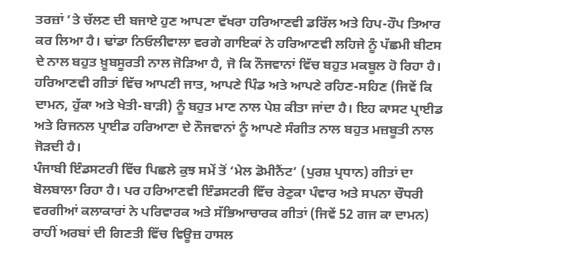ਤਰਜ਼ਾਂ ’ਤੇ ਚੱਲਣ ਦੀ ਬਜਾਏ ਹੁਣ ਆਪਣਾ ਵੱਖਰਾ ਹਰਿਆਣਵੀ ਡਰਿੱਲ ਅਤੇ ਹਿਪ-ਹੌਪ ਤਿਆਰ ਕਰ ਲਿਆ ਹੈ। ਢਾਂਡਾ ਨਿਓਲੀਵਾਲਾ ਵਰਗੇ ਗਾਇਕਾਂ ਨੇ ਹਰਿਆਣਵੀ ਲਹਿਜੇ ਨੂੰ ਪੱਛਮੀ ਬੀਟਸ ਦੇ ਨਾਲ ਬਹੁਤ ਖ਼ੂਬਸੂਰਤੀ ਨਾਲ ਜੋੜਿਆ ਹੈ, ਜੋ ਕਿ ਨੌਜਵਾਨਾਂ ਵਿੱਚ ਬਹੁਤ ਮਕਬੂਲ ਹੋ ਰਿਹਾ ਹੈ।
ਹਰਿਆਣਵੀ ਗੀਤਾਂ ਵਿੱਚ ਆਪਣੀ ਜਾਤ, ਆਪਣੇ ਪਿੰਡ ਅਤੇ ਆਪਣੇ ਰਹਿਣ-ਸਹਿਣ (ਜਿਵੇਂ ਕਿ ਦਾਮਨ, ਹੁੱਕਾ ਅਤੇ ਖੇਤੀ-ਬਾੜੀ) ਨੂੰ ਬਹੁਤ ਮਾਣ ਨਾਲ ਪੇਸ਼ ਕੀਤਾ ਜਾਂਦਾ ਹੈ। ਇਹ ਕਾਸਟ ਪ੍ਰਾਈਡ ਅਤੇ ਰਿਜਨਲ ਪ੍ਰਾਈਡ ਹਰਿਆਣਾ ਦੇ ਨੌਜਵਾਨਾਂ ਨੂੰ ਆਪਣੇ ਸੰਗੀਤ ਨਾਲ ਬਹੁਤ ਮਜ਼ਬੂਤੀ ਨਾਲ ਜੋੜਦੀ ਹੈ।
ਪੰਜਾਬੀ ਇੰਡਸਟਰੀ ਵਿੱਚ ਪਿਛਲੇ ਕੁਝ ਸਮੇਂ ਤੋਂ ‘ਮੇਲ ਡੋਮੀਨੈਂਟ’ (ਪੁਰਸ਼ ਪ੍ਰਧਾਨ) ਗੀਤਾਂ ਦਾ ਬੋਲਬਾਲਾ ਰਿਹਾ ਹੈ। ਪਰ ਹਰਿਆਣਵੀ ਇੰਡਸਟਰੀ ਵਿੱਚ ਰੇਣੁਕਾ ਪੰਵਾਰ ਅਤੇ ਸਪਨਾ ਚੌਧਰੀ ਵਰਗੀਆਂ ਕਲਾਕਾਰਾਂ ਨੇ ਪਰਿਵਾਰਕ ਅਤੇ ਸੱਭਿਆਚਾਰਕ ਗੀਤਾਂ (ਜਿਵੇਂ 52 ਗਜ ਕਾ ਦਾਮਨ) ਰਾਹੀਂ ਅਰਬਾਂ ਦੀ ਗਿਣਤੀ ਵਿੱਚ ਵਿਊਜ਼ ਹਾਸਲ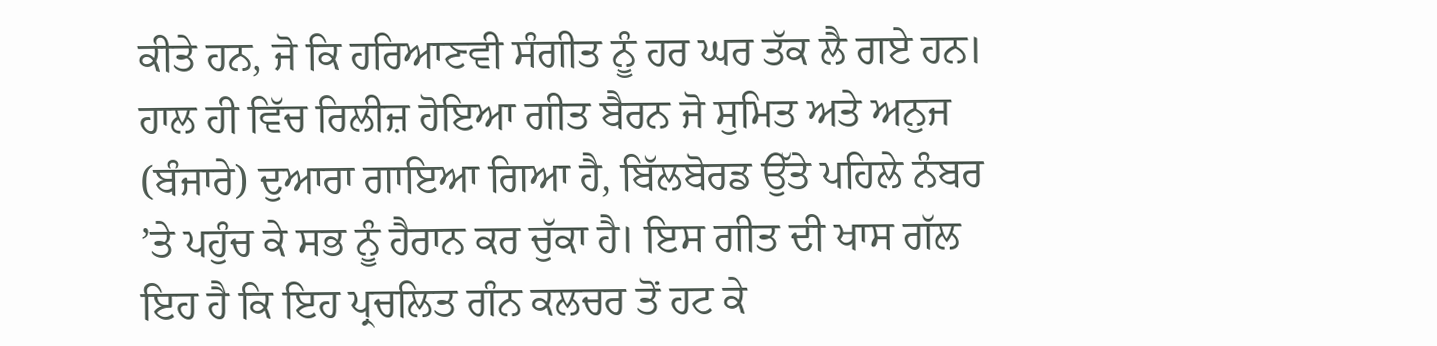ਕੀਤੇ ਹਨ, ਜੋ ਕਿ ਹਰਿਆਣਵੀ ਸੰਗੀਤ ਨੂੰ ਹਰ ਘਰ ਤੱਕ ਲੈ ਗਏ ਹਨ।
ਹਾਲ ਹੀ ਵਿੱਚ ਰਿਲੀਜ਼ ਹੋਇਆ ਗੀਤ ਬੈਰਨ ਜੋ ਸੁਮਿਤ ਅਤੇ ਅਨੁਜ (ਬੰਜਾਰੇ) ਦੁਆਰਾ ਗਾਇਆ ਗਿਆ ਹੈ, ਬਿੱਲਬੋਰਡ ਉੱਤੇ ਪਹਿਲੇ ਨੰਬਰ ’ਤੇ ਪਹੁੰਚ ਕੇ ਸਭ ਨੂੰ ਹੈਰਾਨ ਕਰ ਚੁੱਕਾ ਹੈ। ਇਸ ਗੀਤ ਦੀ ਖਾਸ ਗੱਲ ਇਹ ਹੈ ਕਿ ਇਹ ਪ੍ਰਚਲਿਤ ਗੰਨ ਕਲਚਰ ਤੋਂ ਹਟ ਕੇ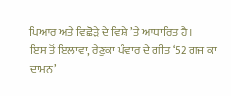ਪਿਆਰ ਅਤੇ ਵਿਛੋੜੇ ਦੇ ਵਿਸ਼ੇ ’ਤੇ ਆਧਾਰਿਤ ਹੈ।
ਇਸ ਤੋਂ ਇਲਾਵਾ, ਰੇਣੁਕਾ ਪੰਵਾਰ ਦੇ ਗੀਤ ‘52 ਗਜ ਕਾ ਦਾਮਨ’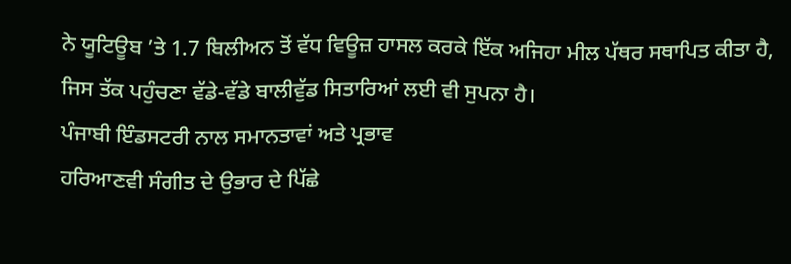ਨੇ ਯੂਟਿਊਬ ’ਤੇ 1.7 ਬਿਲੀਅਨ ਤੋਂ ਵੱਧ ਵਿਊਜ਼ ਹਾਸਲ ਕਰਕੇ ਇੱਕ ਅਜਿਹਾ ਮੀਲ ਪੱਥਰ ਸਥਾਪਿਤ ਕੀਤਾ ਹੈ, ਜਿਸ ਤੱਕ ਪਹੁੰਚਣਾ ਵੱਡੇ-ਵੱਡੇ ਬਾਲੀਵੁੱਡ ਸਿਤਾਰਿਆਂ ਲਈ ਵੀ ਸੁਪਨਾ ਹੈ।
ਪੰਜਾਬੀ ਇੰਡਸਟਰੀ ਨਾਲ ਸਮਾਨਤਾਵਾਂ ਅਤੇ ਪ੍ਰਭਾਵ
ਹਰਿਆਣਵੀ ਸੰਗੀਤ ਦੇ ਉਭਾਰ ਦੇ ਪਿੱਛੇ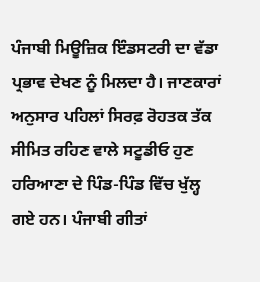ਪੰਜਾਬੀ ਮਿਊਜ਼ਿਕ ਇੰਡਸਟਰੀ ਦਾ ਵੱਡਾ ਪ੍ਰਭਾਵ ਦੇਖਣ ਨੂੰ ਮਿਲਦਾ ਹੈ। ਜਾਣਕਾਰਾਂ ਅਨੁਸਾਰ ਪਹਿਲਾਂ ਸਿਰਫ਼ ਰੋਹਤਕ ਤੱਕ ਸੀਮਿਤ ਰਹਿਣ ਵਾਲੇ ਸਟੂਡੀਓ ਹੁਣ ਹਰਿਆਣਾ ਦੇ ਪਿੰਡ-ਪਿੰਡ ਵਿੱਚ ਖੁੱਲ੍ਹ ਗਏ ਹਨ। ਪੰਜਾਬੀ ਗੀਤਾਂ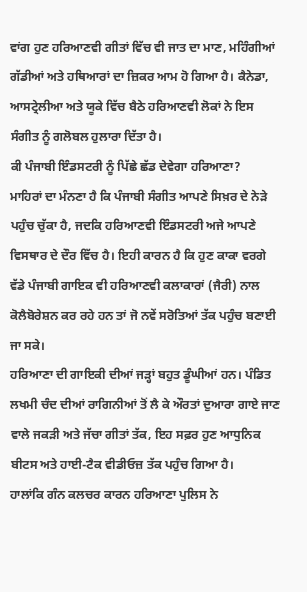ਵਾਂਗ ਹੁਣ ਹਰਿਆਣਵੀ ਗੀਤਾਂ ਵਿੱਚ ਵੀ ਜਾਤ ਦਾ ਮਾਣ, ਮਹਿੰਗੀਆਂ ਗੱਡੀਆਂ ਅਤੇ ਹਥਿਆਰਾਂ ਦਾ ਜ਼ਿਕਰ ਆਮ ਹੋ ਗਿਆ ਹੈ। ਕੈਨੇਡਾ, ਆਸਟ੍ਰੇਲੀਆ ਅਤੇ ਯੂਕੇ ਵਿੱਚ ਬੈਠੇ ਹਰਿਆਣਵੀ ਲੋਕਾਂ ਨੇ ਇਸ ਸੰਗੀਤ ਨੂੰ ਗਲੋਬਲ ਹੁਲਾਰਾ ਦਿੱਤਾ ਹੈ।
ਕੀ ਪੰਜਾਬੀ ਇੰਡਸਟਰੀ ਨੂੰ ਪਿੱਛੇ ਛੱਡ ਦੇਵੇਗਾ ਹਰਿਆਣਾ?
ਮਾਹਿਰਾਂ ਦਾ ਮੰਨਣਾ ਹੈ ਕਿ ਪੰਜਾਬੀ ਸੰਗੀਤ ਆਪਣੇ ਸਿਖ਼ਰ ਦੇ ਨੇੜੇ ਪਹੁੰਚ ਚੁੱਕਾ ਹੈ, ਜਦਕਿ ਹਰਿਆਣਵੀ ਇੰਡਸਟਰੀ ਅਜੇ ਆਪਣੇ ਵਿਸਥਾਰ ਦੇ ਦੌਰ ਵਿੱਚ ਹੈ। ਇਹੀ ਕਾਰਨ ਹੈ ਕਿ ਹੁਣ ਕਾਕਾ ਵਰਗੇ ਵੱਡੇ ਪੰਜਾਬੀ ਗਾਇਕ ਵੀ ਹਰਿਆਣਵੀ ਕਲਾਕਾਰਾਂ (ਜੈਰੀ) ਨਾਲ ਕੋਲੈਬੋਰੇਸ਼ਨ ਕਰ ਰਹੇ ਹਨ ਤਾਂ ਜੋ ਨਵੇਂ ਸਰੋਤਿਆਂ ਤੱਕ ਪਹੁੰਚ ਬਣਾਈ ਜਾ ਸਕੇ।
ਹਰਿਆਣਾ ਦੀ ਗਾਇਕੀ ਦੀਆਂ ਜੜ੍ਹਾਂ ਬਹੁਤ ਡੂੰਘੀਆਂ ਹਨ। ਪੰਡਿਤ ਲਖਮੀ ਚੰਦ ਦੀਆਂ ਰਾਗਿਨੀਆਂ ਤੋਂ ਲੈ ਕੇ ਔਰਤਾਂ ਦੁਆਰਾ ਗਾਏ ਜਾਣ ਵਾਲੇ ਜਕੜੀ ਅਤੇ ਜੱਚਾ ਗੀਤਾਂ ਤੱਕ, ਇਹ ਸਫ਼ਰ ਹੁਣ ਆਧੁਨਿਕ ਬੀਟਸ ਅਤੇ ਹਾਈ-ਟੈਕ ਵੀਡੀਓਜ਼ ਤੱਕ ਪਹੁੰਚ ਗਿਆ ਹੈ।
ਹਾਲਾਂਕਿ ਗੰਨ ਕਲਚਰ ਕਾਰਨ ਹਰਿਆਣਾ ਪੁਲਿਸ ਨੇ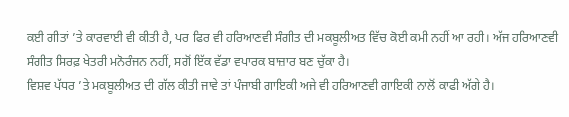ਕਈ ਗੀਤਾਂ ’ਤੇ ਕਾਰਵਾਈ ਵੀ ਕੀਤੀ ਹੈ, ਪਰ ਫਿਰ ਵੀ ਹਰਿਆਣਵੀ ਸੰਗੀਤ ਦੀ ਮਕਬੂਲੀਅਤ ਵਿੱਚ ਕੋਈ ਕਮੀ ਨਹੀਂ ਆ ਰਹੀ। ਅੱਜ ਹਰਿਆਣਵੀ ਸੰਗੀਤ ਸਿਰਫ਼ ਖੇਤਰੀ ਮਨੋਰੰਜਨ ਨਹੀਂ, ਸਗੋਂ ਇੱਕ ਵੱਡਾ ਵਪਾਰਕ ਬਾਜ਼ਾਰ ਬਣ ਚੁੱਕਾ ਹੈ।
ਵਿਸ਼ਵ ਪੱਧਰ ’ਤੇ ਮਕਬੂਲੀਅਤ ਦੀ ਗੱਲ ਕੀਤੀ ਜਾਵੇ ਤਾਂ ਪੰਜਾਬੀ ਗਾਇਕੀ ਅਜੇ ਵੀ ਹਰਿਆਣਵੀ ਗਾਇਕੀ ਨਾਲੋਂ ਕਾਫੀ ਅੱਗੇ ਹੈ।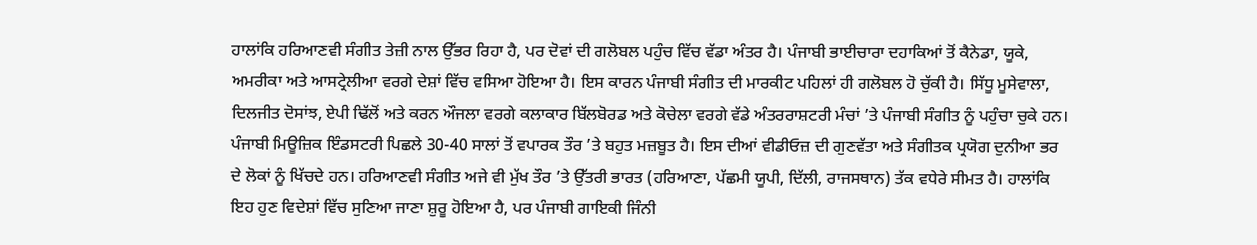ਹਾਲਾਂਕਿ ਹਰਿਆਣਵੀ ਸੰਗੀਤ ਤੇਜ਼ੀ ਨਾਲ ਉੱਭਰ ਰਿਹਾ ਹੈ, ਪਰ ਦੋਵਾਂ ਦੀ ਗਲੋਬਲ ਪਹੁੰਚ ਵਿੱਚ ਵੱਡਾ ਅੰਤਰ ਹੈ। ਪੰਜਾਬੀ ਭਾਈਚਾਰਾ ਦਹਾਕਿਆਂ ਤੋਂ ਕੈਨੇਡਾ, ਯੂਕੇ, ਅਮਰੀਕਾ ਅਤੇ ਆਸਟ੍ਰੇਲੀਆ ਵਰਗੇ ਦੇਸ਼ਾਂ ਵਿੱਚ ਵਸਿਆ ਹੋਇਆ ਹੈ। ਇਸ ਕਾਰਨ ਪੰਜਾਬੀ ਸੰਗੀਤ ਦੀ ਮਾਰਕੀਟ ਪਹਿਲਾਂ ਹੀ ਗਲੋਬਲ ਹੋ ਚੁੱਕੀ ਹੈ। ਸਿੱਧੂ ਮੂਸੇਵਾਲਾ, ਦਿਲਜੀਤ ਦੋਸਾਂਝ, ਏਪੀ ਢਿੱਲੋਂ ਅਤੇ ਕਰਨ ਔਜਲਾ ਵਰਗੇ ਕਲਾਕਾਰ ਬਿੱਲਬੋਰਡ ਅਤੇ ਕੋਚੇਲਾ ਵਰਗੇ ਵੱਡੇ ਅੰਤਰਰਾਸ਼ਟਰੀ ਮੰਚਾਂ ’ਤੇ ਪੰਜਾਬੀ ਸੰਗੀਤ ਨੂੰ ਪਹੁੰਚਾ ਚੁਕੇ ਹਨ। ਪੰਜਾਬੀ ਮਿਊਜ਼ਿਕ ਇੰਡਸਟਰੀ ਪਿਛਲੇ 30-40 ਸਾਲਾਂ ਤੋਂ ਵਪਾਰਕ ਤੌਰ ’ਤੇ ਬਹੁਤ ਮਜ਼ਬੂਤ ਹੈ। ਇਸ ਦੀਆਂ ਵੀਡੀਓਜ਼ ਦੀ ਗੁਣਵੱਤਾ ਅਤੇ ਸੰਗੀਤਕ ਪ੍ਰਯੋਗ ਦੁਨੀਆ ਭਰ ਦੇ ਲੋਕਾਂ ਨੂੰ ਖਿੱਚਦੇ ਹਨ। ਹਰਿਆਣਵੀ ਸੰਗੀਤ ਅਜੇ ਵੀ ਮੁੱਖ ਤੌਰ ’ਤੇ ਉੱਤਰੀ ਭਾਰਤ (ਹਰਿਆਣਾ, ਪੱਛਮੀ ਯੂਪੀ, ਦਿੱਲੀ, ਰਾਜਸਥਾਨ) ਤੱਕ ਵਧੇਰੇ ਸੀਮਤ ਹੈ। ਹਾਲਾਂਕਿ ਇਹ ਹੁਣ ਵਿਦੇਸ਼ਾਂ ਵਿੱਚ ਸੁਣਿਆ ਜਾਣਾ ਸ਼ੁਰੂ ਹੋਇਆ ਹੈ, ਪਰ ਪੰਜਾਬੀ ਗਾਇਕੀ ਜਿੰਨੀ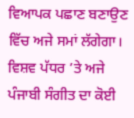ਵਿਆਪਕ ਪਛਾਣ ਬਣਾਉਣ ਵਿੱਚ ਅਜੇ ਸਮਾਂ ਲੱਗੇਗਾ। ਵਿਸ਼ਵ ਪੱਧਰ ’ਤੇ ਅਜੇ ਪੰਜਾਬੀ ਸੰਗੀਤ ਦਾ ਕੋਈ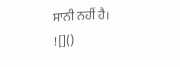ਸਾਨੀ ਨਹੀਂ ਹੈ।
![]()